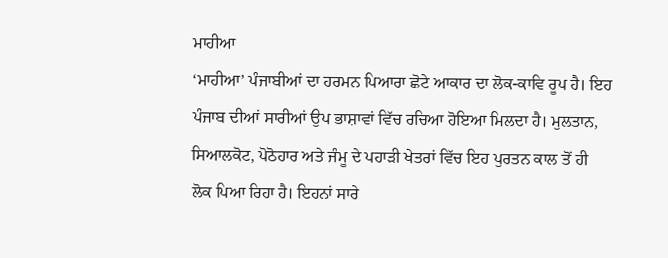ਮਾਹੀਆ
‘ਮਾਹੀਆ’ ਪੰਜਾਬੀਆਂ ਦਾ ਹਰਮਨ ਪਿਆਰਾ ਛੋਟੇ ਆਕਾਰ ਦਾ ਲੋਕ-ਕਾਵਿ ਰੂਪ ਹੈ। ਇਹ ਪੰਜਾਬ ਦੀਆਂ ਸਾਰੀਆਂ ਉਪ ਭਾਸ਼ਾਵਾਂ ਵਿੱਚ ਰਚਿਆ ਹੋਇਆ ਮਿਲਦਾ ਹੈ। ਮੁਲਤਾਨ, ਸਿਆਲਕੋਟ, ਪੋਠੋਹਾਰ ਅਤੇ ਜੰਮੂ ਦੇ ਪਹਾੜੀ ਖੇਤਰਾਂ ਵਿੱਚ ਇਹ ਪੁਰਤਨ ਕਾਲ ਤੋਂ ਹੀ ਲੋਕ ਪਿਆ ਰਿਹਾ ਹੈ। ਇਹਨਾਂ ਸਾਰੇ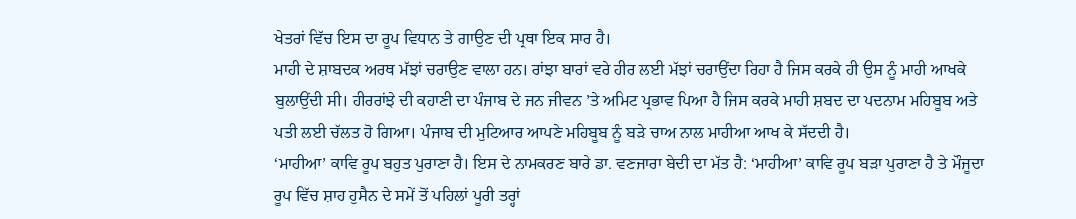ਖੇਤਰਾਂ ਵਿੱਚ ਇਸ ਦਾ ਰੂਪ ਵਿਧਾਨ ਤੇ ਗਾਉਣ ਦੀ ਪ੍ਰਥਾ ਇਕ ਸਾਰ ਹੈ।
ਮਾਹੀ ਦੇ ਸ਼ਾਬਦਕ ਅਰਥ ਮੱਝਾਂ ਚਰਾਉਣ ਵਾਲਾ ਹਨ। ਰਾਂਝਾ ਬਾਰਾਂ ਵਰੇ ਹੀਰ ਲਈ ਮੱਝਾਂ ਚਰਾਉਂਦਾ ਰਿਹਾ ਹੈ ਜਿਸ ਕਰਕੇ ਹੀ ਉਸ ਨੂੰ ਮਾਹੀ ਆਖਕੇ ਬੁਲਾਉਂਦੀ ਸੀ। ਹੀਰਰਾਂਝੇ ਦੀ ਕਹਾਣੀ ਦਾ ਪੰਜਾਬ ਦੇ ਜਨ ਜੀਵਨ ’ਤੇ ਅਮਿਟ ਪ੍ਰਭਾਵ ਪਿਆ ਹੈ ਜਿਸ ਕਰਕੇ ਮਾਹੀ ਸ਼ਬਦ ਦਾ ਪਦਨਾਮ ਮਹਿਬੂਬ ਅਤੇ ਪਤੀ ਲਈ ਚੱਲਤ ਹੋ ਗਿਆ। ਪੰਜਾਬ ਦੀ ਮੁਟਿਆਰ ਆਪਣੇ ਮਹਿਬੂਬ ਨੂੰ ਬੜੇ ਚਾਅ ਨਾਲ ਮਾਹੀਆ ਆਖ ਕੇ ਸੱਦਦੀ ਹੈ।
‘ਮਾਹੀਆ’ ਕਾਵਿ ਰੂਪ ਬਹੁਤ ਪੁਰਾਣਾ ਹੈ। ਇਸ ਦੇ ਨਾਮਕਰਣ ਬਾਰੇ ਡਾ. ਵਣਜਾਰਾ ਬੇਦੀ ਦਾ ਮੱਤ ਹੈ: ‘ਮਾਹੀਆ’ ਕਾਵਿ ਰੂਪ ਬੜਾ ਪੁਰਾਣਾ ਹੈ ਤੇ ਮੌਜੂਦਾ ਰੂਪ ਵਿੱਚ ਸ਼ਾਹ ਹੁਸੈਨ ਦੇ ਸਮੇਂ ਤੋਂ ਪਹਿਲਾਂ ਪੂਰੀ ਤਰ੍ਹਾਂ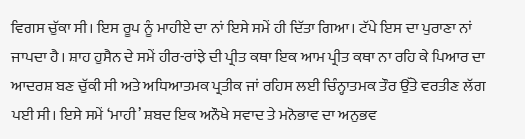ਵਿਗਸ ਚੁੱਕਾ ਸੀ। ਇਸ ਰੂਪ ਨੂੰ ਮਾਹੀਏ ਦਾ ਨਾਂ ਇਸੇ ਸਮੇਂ ਹੀ ਦਿੱਤਾ ਗਿਆ। ਟੱਪੇ ਇਸ ਦਾ ਪੁਰਾਣਾ ਨਾਂ ਜਾਪਦਾ ਹੈ। ਸ਼ਾਹ ਹੁਸੈਨ ਦੇ ਸਮੇਂ ਹੀਰ-ਰਾਂਝੇ ਦੀ ਪ੍ਰੀਤ ਕਥਾ ਇਕ ਆਮ ਪ੍ਰੀਤ ਕਥਾ ਨਾ ਰਹਿ ਕੇ ਪਿਆਰ ਦਾ ਆਦਰਸ਼ ਬਣ ਚੁੱਕੀ ਸੀ ਅਤੇ ਅਧਿਆਤਮਕ ਪ੍ਰਤੀਕ ਜਾਂ ਰਹਿਸ ਲਈ ਚਿੰਨ੍ਹਾਤਮਕ ਤੌਰ ਉੱਤੇ ਵਰਤੀਣ ਲੱਗ ਪਈ ਸੀ। ਇਸੇ ਸਮੇਂ ‘ਮਾਹੀ’ ਸ਼ਬਦ ਇਕ ਅਨੌਖੇ ਸਵਾਦ ਤੇ ਮਨੋਭਾਵ ਦਾ ਅਨੁਭਵ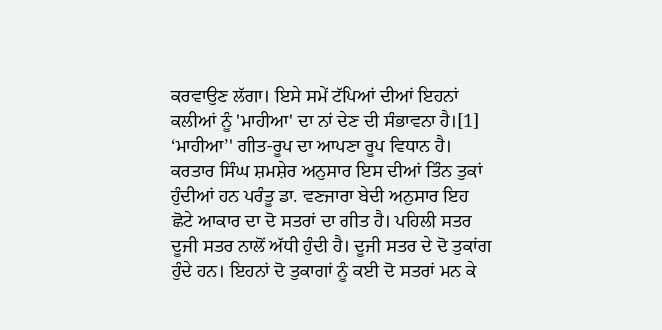ਕਰਵਾਉਣ ਲੱਗਾ। ਇਸੇ ਸਮੇਂ ਟੱਪਿਆਂ ਦੀਆਂ ਇਹਨਾਂ ਕਲੀਆਂ ਨੂੰ 'ਮਾਹੀਆ' ਦਾ ਨਾਂ ਦੇਣ ਦੀ ਸੰਭਾਵਨਾ ਹੈ।[1]
‘ਮਾਹੀਆ’' ਗੀਤ-ਰੂਪ ਦਾ ਆਪਣਾ ਰੂਪ ਵਿਧਾਨ ਹੈ। ਕਰਤਾਰ ਸਿੰਘ ਸ਼ਮਸ਼ੇਰ ਅਨੁਸਾਰ ਇਸ ਦੀਆਂ ਤਿੰਨ ਤੁਕਾਂ ਹੁੰਦੀਆਂ ਹਨ ਪਰੰਤੂ ਡਾ. ਵਣਜਾਰਾ ਬੇਦੀ ਅਨੁਸਾਰ ਇਹ ਛੋਟੇ ਆਕਾਰ ਦਾ ਦੋ ਸਤਰਾਂ ਦਾ ਗੀਤ ਹੈ। ਪਹਿਲੀ ਸਤਰ ਦੂਜੀ ਸਤਰ ਨਾਲੋਂ ਅੱਧੀ ਹੁੰਦੀ ਹੈ। ਦੂਜੀ ਸਤਰ ਦੇ ਦੋ ਤੁਕਾਂਗ ਹੁੰਦੇ ਹਨ। ਇਹਨਾਂ ਦੋ ਤੁਕਾਗਾਂ ਨੂੰ ਕਈ ਦੋ ਸਤਰਾਂ ਮਨ ਕੇ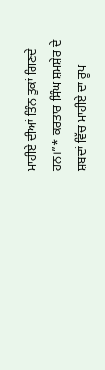ਮਾਹੀਏ ਦੀਆਂ ਤਿੰਨ ਤੁਕਾਂ ਗਿਣਦੇ ਹਨ।”* ਕਰਤਾਰ ਸਿੰਘ ਸ਼ਮਸ਼ੇਰ ਦੇ ਸ਼ਬਦਾਂ ਵਿੱਚ ਮਾਹੀਏ ਦਾ ਰੂਪ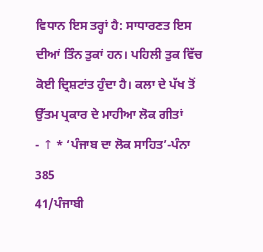ਵਿਧਾਨ ਇਸ ਤਰ੍ਹਾਂ ਹੈ: ਸਾਧਾਰਣਤ ਇਸ ਦੀਆਂ ਤਿੰਨ ਤੁਕਾਂ ਹਨ। ਪਹਿਲੀ ਤੁਕ ਵਿੱਚ ਕੋਈ ਦ੍ਰਿਸ਼ਟਾਂਤ ਹੁੰਦਾ ਹੈ। ਕਲਾ ਦੇ ਪੱਖ ਤੋਂ ਉੱਤਮ ਪ੍ਰਕਾਰ ਦੇ ਮਾਹੀਆ ਲੋਕ ਗੀਤਾਂ
- ↑ * ‘ਪੰਜਾਬ ਦਾ ਲੋਕ ਸਾਹਿਤ’-ਪੰਨਾ 385
41/ਪੰਜਾਬੀ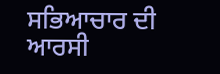ਸਭਿਆਚਾਰ ਦੀ ਆਰਸੀ